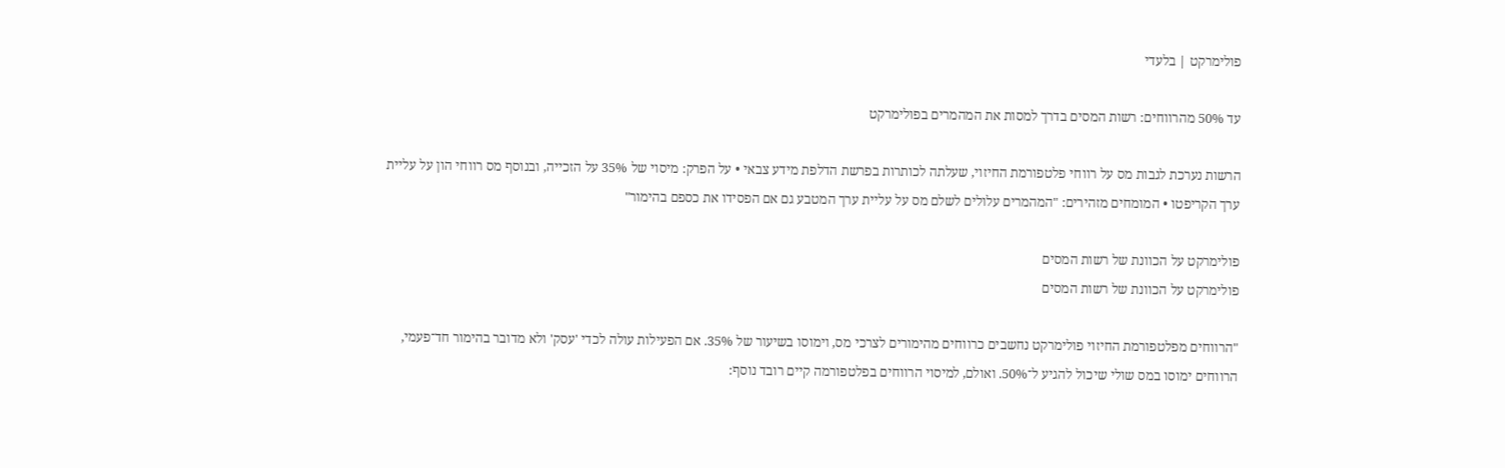פולימרקט | בלעדי

עד 50% מהרווחים: רשות המסים בדרך למסות את המהמרים בפולימרקט

הרשות נערכת לגבות מס על רווחי פלטפורמת החיזוי, שעלתה לכותרות בפרשת הדלפת מידע צבאי • על הפרק: מיסוי של 35% על הזכייה, ובנוסף מס רווחי הון על עליית ערך הקריפטו • המומחים מזהירים: "המהמרים עלולים לשלם מס על עליית ערך המטבע גם אם הפסידו את כספם בהימור"

פולימרקט על הכוונת של רשות המסים
פולימרקט על הכוונת של רשות המסים

"הרווחים מפלטפורמת החיזוי פולימרקט נחשבים כרווחים מהימורים לצרכי מס, וימוסו בשיעור של 35%. אם הפעילות עולה לכדי 'עסק' ולא מדובר בהימור חד־פעמי, הרווחים ימוסו במס שולי שיכול להגיע ל־50%. ואולם, למיסוי הרווחים בפלטפורמה קיים רובד נוסף: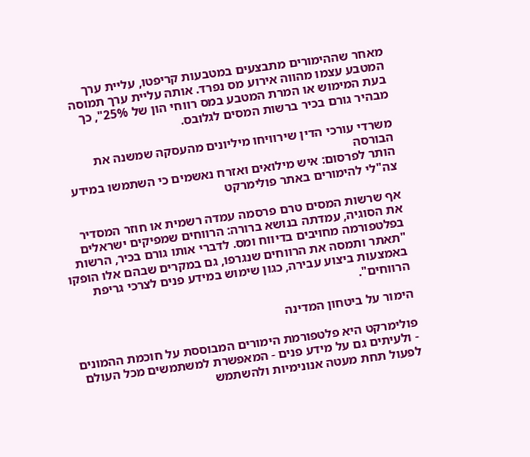מאחר שההימורים מתבצעים במטבעות קריפטו, עליית ערך המטבע עצמו מהווה אירוע מס נפרד. אותה עליית ערך תמוסה בעת המימוש או המרת המטבע במס רווחי הון של 25%", כך מבהיר גורם בכיר ברשות המסים לגלובס.

משרדי עורכי הדין שירוויחו מיליונים מהעסקה שמשנה את הבורסה
הותר לפרסום: איש מילואים ואזרח נאשמים כי השתמשו במידע צה"לי להימורים באתר פולימרקט

אף שרשות המסים טרם פרסמה עמדה רשמית או חוזר המסדיר את הסוגיה, עמדתה בנושא ברורה: הרווחים שמפיקים ישראלים בפלטפורמה מחויבים בדיווח ומס. לדברי אותו גורם בכיר, הרשות "תאתר ותמסה את הרווחים שנגרפו, גם במקרים שבהם אלו הופקו באמצעות ביצוע עבירה, כגון שימוש במידע פנים לצרכי גריפת הרווחים".

הימור על ביטחון המדינה

פולימרקט היא פלטפורמת הימורים המבוססת על חוכמת ההמונים - ולעיתים גם על מידע פנים - המאפשרת למשתמשים מכל העולם לפעול תחת מעטה אנונימיות ולהשתמש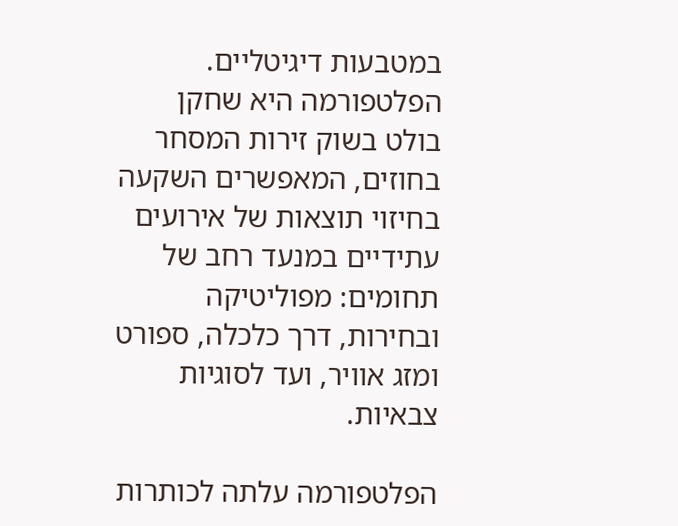במטבעות דיגיטליים. הפלטפורמה היא שחקן בולט בשוק זירות המסחר בחוזים, המאפשרים השקעה בחיזוי תוצאות של אירועים עתידיים במנעד רחב של תחומים: מפוליטיקה ובחירות, דרך כלכלה, ספורט ומזג אוויר, ועד לסוגיות צבאיות.

הפלטפורמה עלתה לכותרות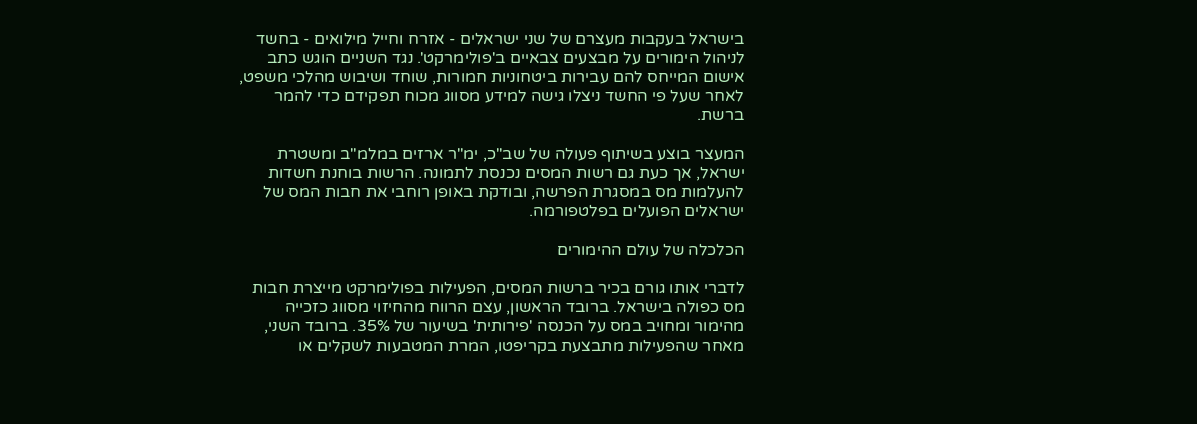בישראל בעקבות מעצרם של שני ישראלים - אזרח וחייל מילואים - בחשד לניהול הימורים על מבצעים צבאיים ב'פולימרקט'. נגד השניים הוגש כתב אישום המייחס להם עבירות ביטחוניות חמורות, שוחד ושיבוש מהלכי משפט, לאחר שעל פי החשד ניצלו גישה למידע מסווג מכוח תפקידם כדי להמר ברשת.

המעצר בוצע בשיתוף פעולה של שב"כ, ימ"ר ארזים במלמ"ב ומשטרת ישראל, אך כעת גם רשות המסים נכנסת לתמונה. הרשות בוחנת חשדות להעלמות מס במסגרת הפרשה, ובודקת באופן רוחבי את חבות המס של ישראלים הפועלים בפלטפורמה.

הכלכלה של עולם ההימורים

לדברי אותו גורם בכיר ברשות המסים, הפעילות בפולימרקט מייצרת חבות מס כפולה בישראל. ברובד הראשון, עצם הרווח מהחיזוי מסווג כזכייה מהימור ומחויב במס על הכנסה 'פירותית' בשיעור של 35%. ברובד השני, מאחר שהפעילות מתבצעת בקריפטו, המרת המטבעות לשקלים או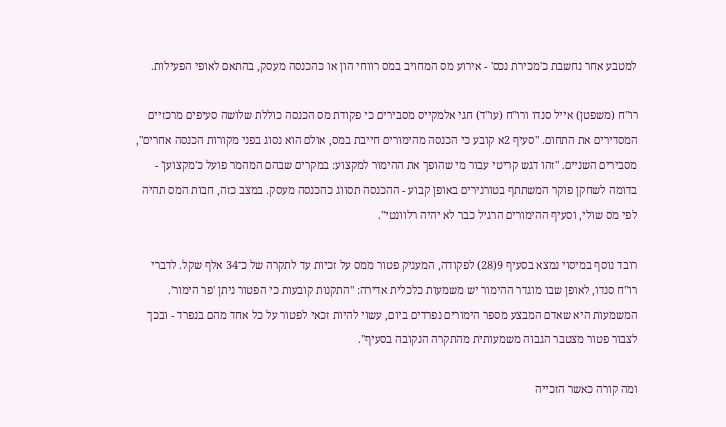למטבע אחר נחשבת כ'מכירת נכס' - אירוע מס המחויב במס רווחי הון או כהכנסה מעסק, בהתאם לאופי הפעילות.

רו"ח (משפטן) אייל סנדו ורו"ח (עו"ד) חגי אלמקייס מסבירים כי פקודת מס הכנסה כוללת שלושה סעיפים מרכזיים המסדירים את התחום. "סעיף 2א קובע כי הכנסה מהימורים חייבת במס, אולם הוא נסוג בפני מקורות הכנסה אחרים", מסבירים השניים. "זהו דגש קריטי עבור מי שהופך את ההימור למקצוע: במקרים שבהם המהמר פועל כ'מקצוען' - בדומה לשחקן פוקר המשתתף בטורנירים באופן קבוע - ההכנסה תסווג כהכנסה מעסק. במצב כזה, חבות המס תהיה לפי מס שולי, וסעיף ההימורים הרגיל כבר לא יהיה רלוונטי".

רובד נוסף במיסוי נמצא בסעיף 9(28) לפקודה, המעניק פטור ממס על זכיות עד לתקרה של כ־34 אלף שקל. לדברי רו"ח סנדו, לאופן שבו מוגדר ההימור יש משמעות כלכלית אדירה: "התקנות קובעות כי הפטור ניתן 'פר הימור'. המשמעות היא שאדם המבצע מספר הימורים נפרדים ביום, עשוי להיות זכאי לפטור על כל אחד מהם בנפרד - ובכך לצבור פטור מצטבר הגבוה משמעותית מהתקרה הנקובה בסעיף".

ומה קורה כאשר הזכייה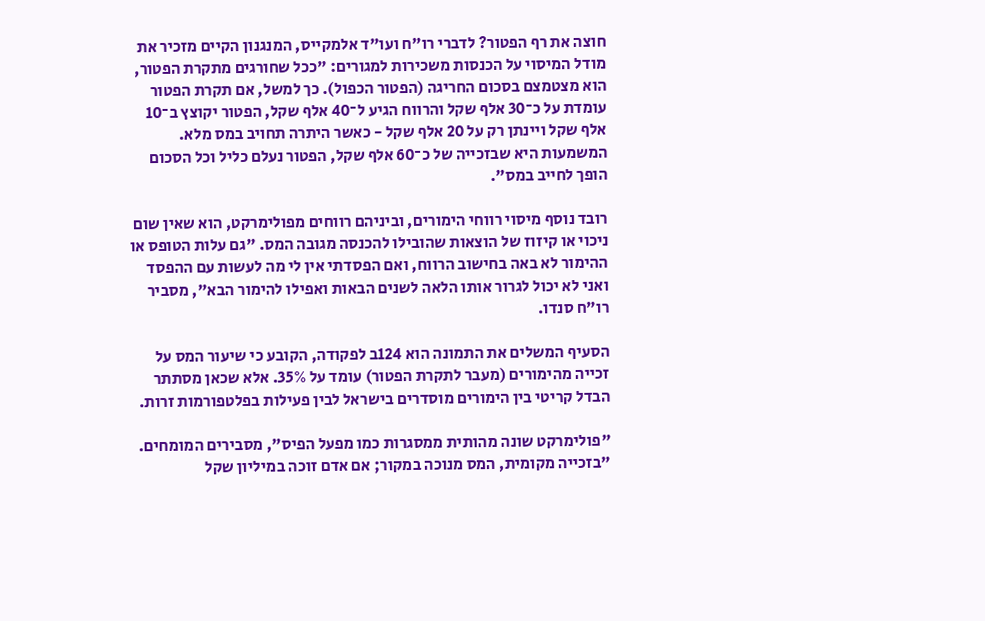חוצה את רף הפטור? לדברי רו"ח ועו"ד אלמקייס, המנגנון הקיים מזכיר את מודל המיסוי על הכנסות משכירות למגורים: "ככל שחורגים מתקרת הפטור, הוא מצטמצם בסכום החריגה (הפטור הכפול). כך למשל, אם תקרת הפטור עומדת על כ־30 אלף שקל והרווח הגיע ל־40 אלף שקל, הפטור יקוצץ ב־10 אלף שקל ויינתן רק על 20 אלף שקל - כאשר היתרה תחויב במס מלא. המשמעות היא שבזכייה של כ־60 אלף שקל, הפטור נעלם כליל וכל הסכום הופך לחייב במס".

רובד נוסף מיסוי רווחי הימורים, וביניהם רווחים מפולימרקט, הוא שאין שום ניכוי או קיזוז של הוצאות שהובילו להכנסה מגובה המס. "גם עלות הטופס או ההימור לא באה בחישוב הרווח, ואם הפסדתי אין לי מה לעשות עם ההפסד ואני לא יכול לגרור אותו הלאה לשנים הבאות ואפילו להימור הבא", מסביר רו"ח סנדו.

הסעיף המשלים את התמונה הוא 124ב לפקודה, הקובע כי שיעור המס על זכייה מהימורים (מעבר לתקרת הפטור) עומד על 35%. אלא שכאן מסתתר הבדל קריטי בין הימורים מוסדרים בישראל לבין פעילות בפלטפורמות זרות.

"פולימרקט שונה מהותית ממסגרות כמו מפעל הפיס", מסבירים המומחים. "בזכייה מקומית, המס מנוכה במקור; אם אדם זוכה במיליון שקל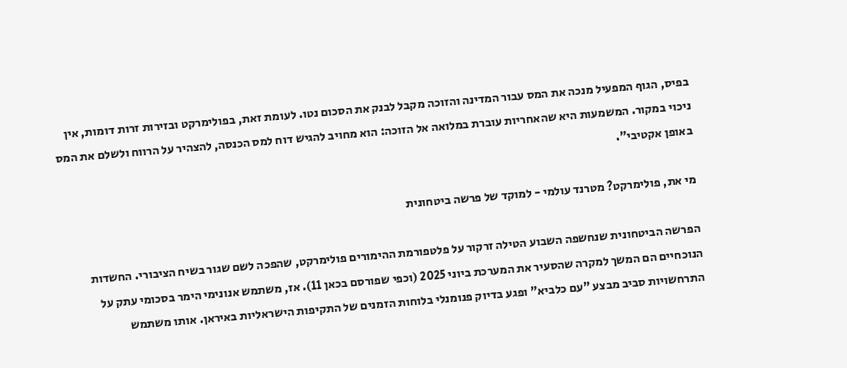בפיס, הגוף המפעיל מנכה את המס עבור המדינה והזוכה מקבל לבנק את הסכום נטו. לעומת זאת, בפולימרקט ובזירות זרות דומות, אין ניכוי במקור. המשמעות היא שהאחריות עוברת במלואה אל הזוכה: הוא מחויב להגיש דוח למס הכנסה, להצהיר על הרווח ולשלם את המס באופן אקטיבי".

מי את, פולימרקט? מטרנד עולמי - למוקד של פרשה ביטחונית

הפרשה הביטחונית שנחשפה השבוע הטילה זרקור על פלטפורמת ההימורים פולימרקט, שהפכה לשם שגור בשיח הציבורי. החשדות הנוכחיים הם המשך למקרה שהסעיר את המערכת ביוני 2025 (וכפי שפורסם בכאן 11). אז, משתמש אנונימי הימר בסכומי עתק על התרחשויות סביב מבצע "עם כלביא" ופגע בדיוק פנומנלי בלוחות הזמנים של התקיפות הישראליות באיראן. אותו משתמש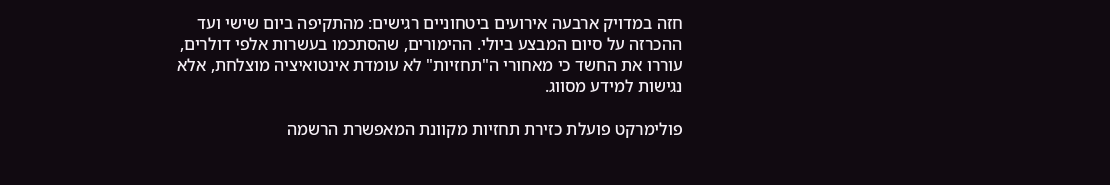חזה במדויק ארבעה אירועים ביטחוניים רגישים: מהתקיפה ביום שישי ועד ההכרזה על סיום המבצע ביולי. ההימורים, שהסתכמו בעשרות אלפי דולרים, עוררו את החשד כי מאחורי ה"תחזיות" לא עומדת אינטואיציה מוצלחת, אלא נגישות למידע מסווג.

פולימרקט פועלת כזירת תחזיות מקוונת המאפשרת הרשמה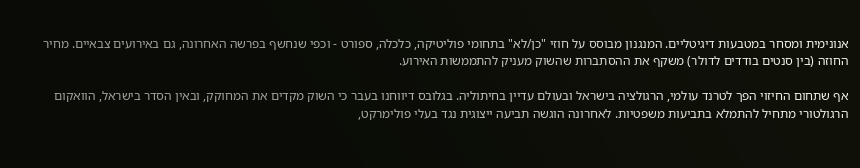אנונימית ומסחר במטבעות דיגיטליים. המנגנון מבוסס על חוזי "כן/לא" בתחומי פוליטיקה, כלכלה, ספורט - וכפי שנחשף בפרשה האחרונה, גם באירועים צבאיים. מחיר החוזה (בין סנטים בודדים לדולר) משקף את ההסתברות שהשוק מעניק להתממשות האירוע.

אף שתחום החיזוי הפך לטרנד עולמי, הרגולציה בישראל ובעולם עדיין בחיתוליה. בגלובס דיווחנו בעבר כי השוק מקדים את המחוקק, ובאין הסדר בישראל, הוואקום הרגולטורי מתחיל להתמלא בתביעות משפטיות. לאחרונה הוגשה תביעה ייצוגית נגד בעלי פולימרקט,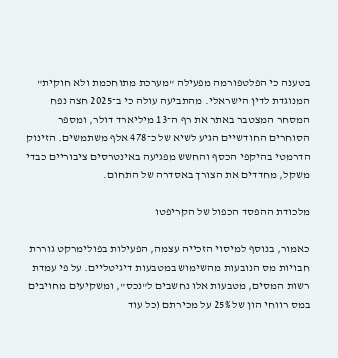בטענה כי הפלטפורמה מפעילה "מערכת מתוחכמת ולא חוקית" המנוגדת לדין הישראלי. מהתביעה עולה כי ב־2025 חצה נפח המסחר המצטבר באתר את רף ה־13 מיליארד דולר, ומספר הסוחרים החודשיים הגיע לשיא של כ־478 אלף משתמשים. הזינוק הדרמטי בהיקפי הכסף והחשש מפגיעה באינטרסים ציבוריים כבדי משקל, מחדדים את הצורך באסדרה של התחום.

מלכודת ההפסד הכפול של הקריפטו

כאמור, בנוסף למיסוי הזכייה עצמה, הפעילות בפולימרקט גוררת חבויות מס הנובעות מהשימוש במטבעות דיגיטליים. על פי עמדת רשות המסים, מטבעות אלו נחשבים ל"נכס", ומשקיעים מחויבים במס רווחי הון של 25% על מכירתם (כל עוד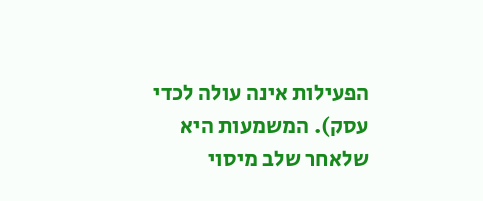הפעילות אינה עולה לכדי עסק). המשמעות היא שלאחר שלב מיסוי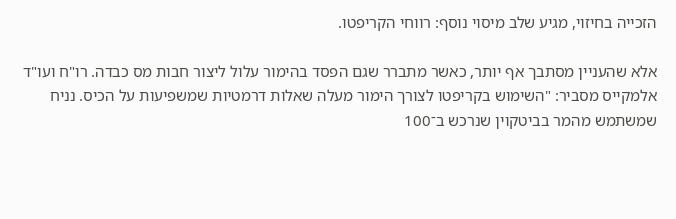הזכייה בחיזוי, מגיע שלב מיסוי נוסף: רווחי הקריפטו.

אלא שהעניין מסתבך אף יותר, כאשר מתברר שגם הפסד בהימור עלול ליצור חבות מס כבדה. רו"ח ועו"ד אלמקייס מסביר: "השימוש בקריפטו לצורך הימור מעלה שאלות דרמטיות שמשפיעות על הכיס. נניח שמשתמש מהמר בביטקוין שנרכש ב־100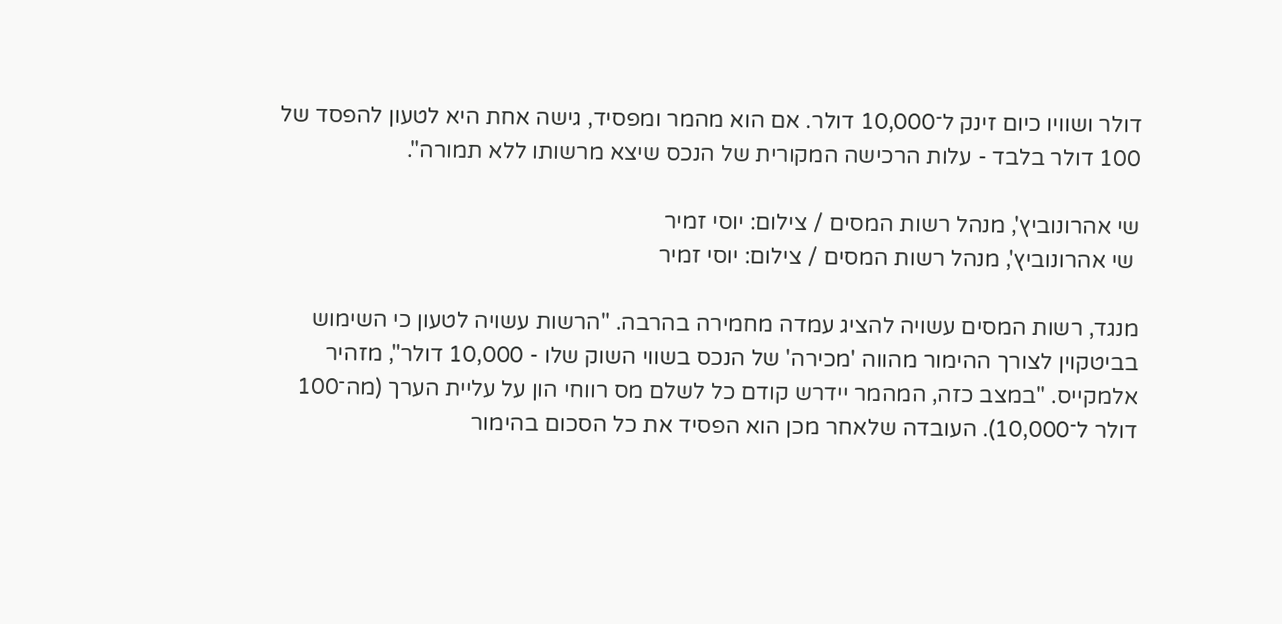דולר ושוויו כיום זינק ל־10,000 דולר. אם הוא מהמר ומפסיד, גישה אחת היא לטעון להפסד של 100 דולר בלבד - עלות הרכישה המקורית של הנכס שיצא מרשותו ללא תמורה".

שי אהרונוביץ', מנהל רשות המסים / צילום: יוסי זמיר
 שי אהרונוביץ', מנהל רשות המסים / צילום: יוסי זמיר

מנגד, רשות המסים עשויה להציג עמדה מחמירה בהרבה. "הרשות עשויה לטעון כי השימוש בביטקוין לצורך ההימור מהווה 'מכירה' של הנכס בשווי השוק שלו - 10,000 דולר", מזהיר אלמקייס. "במצב כזה, המהמר יידרש קודם כל לשלם מס רווחי הון על עליית הערך (מה־100 דולר ל־10,000). העובדה שלאחר מכן הוא הפסיד את כל הסכום בהימור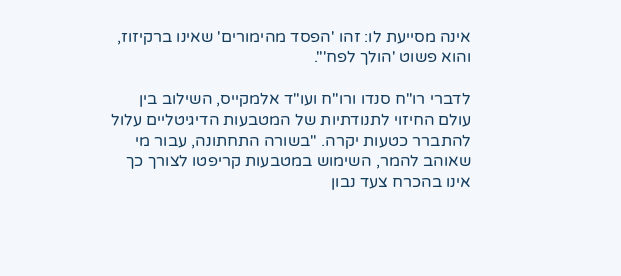אינה מסייעת לו: זהו 'הפסד מהימורים' שאינו ברקיזוז, והוא פשוט 'הולך לפח'".

לדברי רו"ח סנדו ורו"ח ועו"ד אלמקייס, השילוב בין עולם החיזוי לתנודתיות של המטבעות הדיגיטליים עלול להתברר כטעות יקרה. "בשורה התחתונה, עבור מי שאוהב להמר, השימוש במטבעות קריפטו לצורך כך אינו בהכרח צעד נבון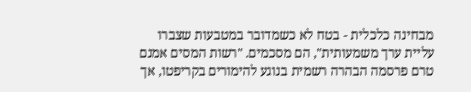מבחינה כלכלית - בטח לא כשמדובר במטבעות שצברו עליית ערך משמעותית", הם מסכמים. "רשות המסים אמנם טרם פרסמה הבהרה רשמית בנוגע להימורים בקריפטו, אך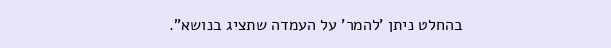בהחלט ניתן 'להמר' על העמדה שתציג בנושא".